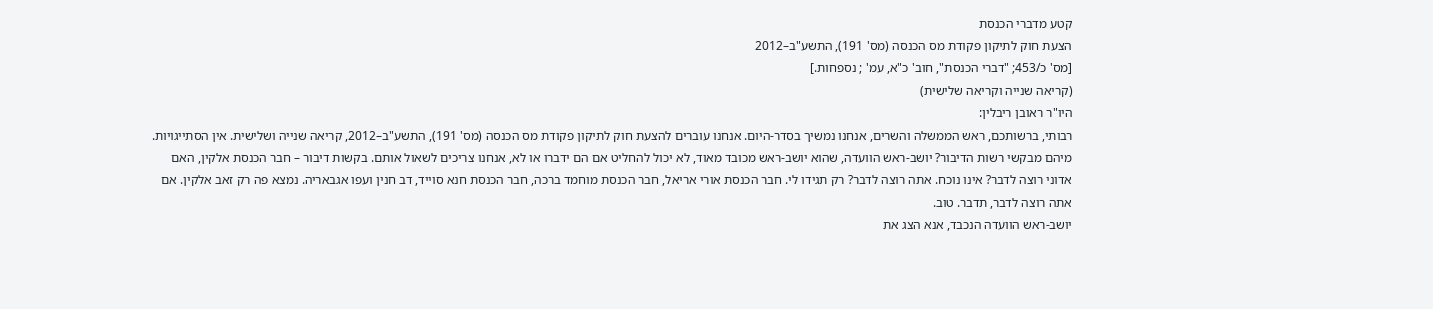קטע מדברי הכנסת
הצעת חוק לתיקון פקודת מס הכנסה (מס' 191), התשע"ב–2012
[מס' כ/453; "דברי הכנסת", חוב' כ"א, עמ' ; נספחות.]
(קריאה שנייה וקריאה שלישית)
היו"ר ראובן ריבלין:
רבותי, ברשותכם, ראש הממשלה והשרים, אנחנו נמשיך בסדר-היום. אנחנו עוברים להצעת חוק לתיקון פקודת מס הכנסה (מס' 191), התשע"ב–2012, קריאה שנייה ושלישית. אין הסתייגויות. מיהם מבקשי רשות הדיבור? יושב-ראש הוועדה, שהוא יושב-ראש מכובד מאוד, לא יכול להחליט אם הם ידברו או לא, אנחנו צריכים לשאול אותם. בקשות דיבור – חבר הכנסת אלקין, האם אדוני רוצה לדבר? אינו נוכח. אתה רוצה לדבר? רק תגידו לי. חבר הכנסת אורי אריאל, חבר הכנסת מוחמד ברכה, חבר הכנסת חנא סוייד, דב חנין ועפו אגבאריה. נמצא פה רק זאב אלקין. אם אתה רוצה לדבר, תדבר. טוב.
יושב-ראש הוועדה הנכבד, אנא הצג את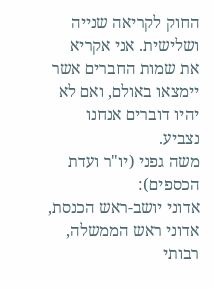החוק לקריאה שנייה ושלישית. אני אקריא את שמות החברים אשר יימצאו באולם, ואם לא יהיו דוברים אנחנו נצביע.
משה גפני (יו"ר ועדת הכספים):
אדוני יושב-ראש הכנסת, אדוני ראש הממשלה, רבותי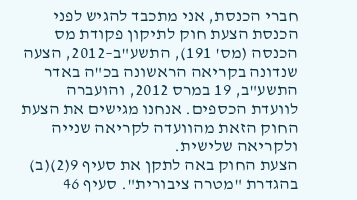חברי הכנסת, אני מתכבד להגיש לפני הכנסת הצעת חוק לתיקון פקודת מס הכנסה (מס' 191), התשע"ב–2012, הצעה שנדונה בקריאה הראשונה בכ"ה באדר התשע"ב, 19 במרס 2012, והועברה לוועדת הכספים. אנחנו מגישים את הצעת החוק הזאת מהוועדה לקריאה שנייה ולקריאה שלישית.
הצעת החוק באה לתקן את סעיף 9(2)(ב) בהגדרת "מטרה ציבורית". סעיף 46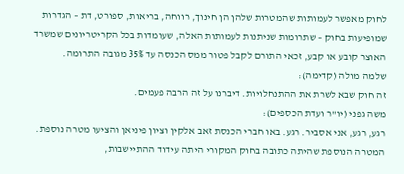לחוק מאפשר לעמותות שהמטרות שלהן הן חינוך, רווחה, בריאות, ספורט, דת – הגדרות שמופיעות בחוק – שתרומות שניתנות לעמותות האלה, שעומדות בכל הקריטריונים שמשרד האוצר קובע או קבע, זכאי התורם לקבל פטור ממס הכנסה עד 35% מגובה התרומה.
שלמה מולה (קדימה):
זה חוק שבא לשרת את ההתנחלויות. דיברנו על זה הרבה פעמים.
משה גפני (יו"ר ועדת הכספים):
רגע, רגע, אני אסביר. רגע. באו חברי הכנסת זאב אלקין וציון פיניאן והציעו מטרה נוספת. המטרה הנוספת שהיתה כתובה בחוק המקורי היתה עידוד ההתיישבות,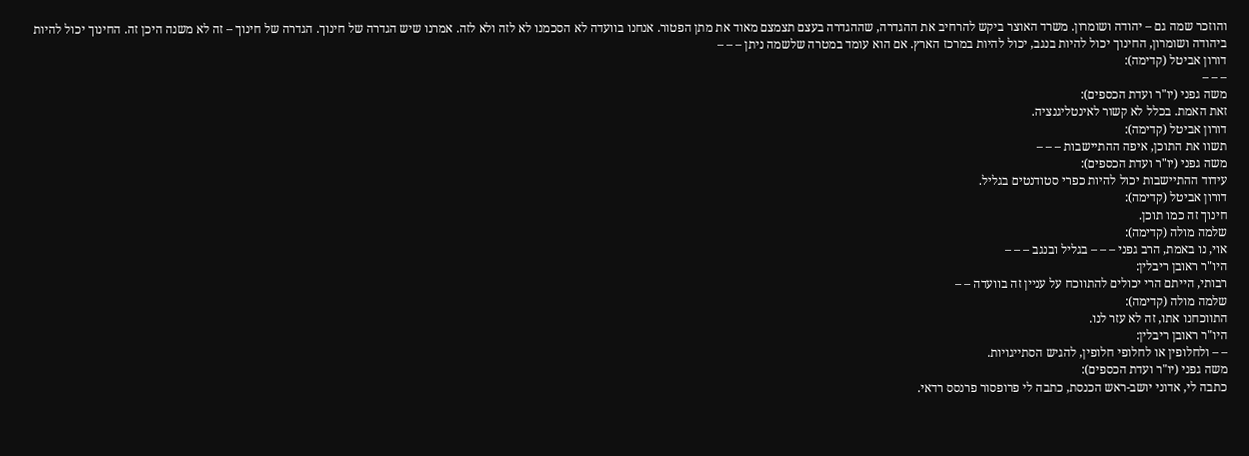והוזכר שמה גם – יהודה ושומרון. משרד האוצר ביקש להרחיב את ההגדרה, שההגדרה בעצם תצמצם מאוד את מתן הפטור. אנחנו בוועדה לא הסכמנו לא לזה ולא לזה. אמרנו שיש הגדרה של חינוך. הגדרה של חינוך – זה לא משנה היכן זה. החינוך יכול להיות ביהודה ושומרון, החינוך יכול להיות בנגב, יכול להיות במרכז הארץ. אם הוא עומד במטרה שלשמה ניתן – – –
דורון אביטל (קדימה):
– – –
משה גפני (יו"ר ועדת הכספים):
זאת האמת. בכלל לא קשור לאינטליגנציה.
דורון אביטל (קדימה):
תשוו את התוכן, איפה ההתיישבות – – –
משה גפני (יו"ר ועדת הכספים):
עידוד ההתיישבות יכול להיות כפרי סטודנטים בגליל.
דורון אביטל (קדימה):
חינוך זה כמו תוכן.
שלמה מולה (קדימה):
אוי, נו באמת, הרב גפני – – – בגליל ובנגב – – –
היו"ר ראובן ריבלין:
רבותי, הייתם הרי יכולים להתווכח על עניין זה בוועדה – –
שלמה מולה (קדימה):
התווכחנו אתו, זה לא עזר לנו.
היו"ר ראובן ריבלין:
– – ולחלופין או לחלופי חלופין, להגיש הסתייגויות.
משה גפני (יו"ר ועדת הכספים):
כתבה לי, אדוני יושב-ראש הכנסת, כתבה לי פרופסור פרנסס רדאי.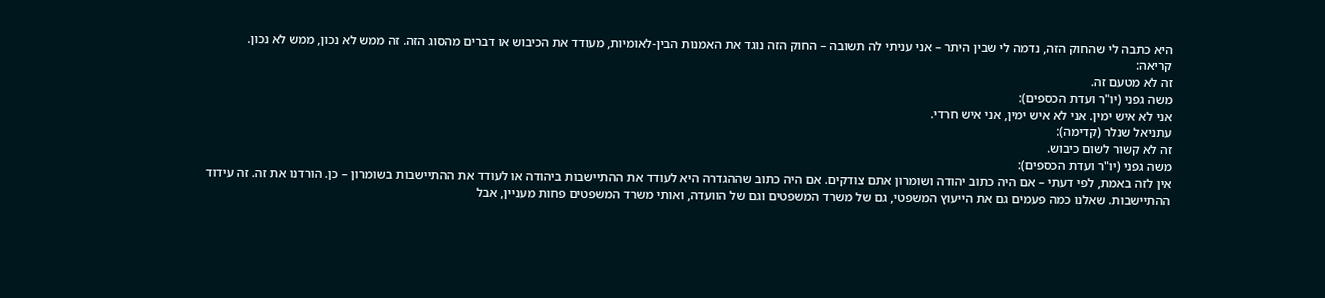היא כתבה לי שהחוק הזה, נדמה לי שבין היתר – אני עניתי לה תשובה – החוק הזה נוגד את האמנות הבין-לאומיות, מעודד את הכיבוש או דברים מהסוג הזה. זה ממש לא נכון, ממש לא נכון.
קריאה:
זה לא מטעם זה.
משה גפני (יו"ר ועדת הכספים):
אני לא איש ימין. אני לא איש ימין, אני איש חרדי.
עתניאל שנלר (קדימה):
זה לא קשור לשום כיבוש.
משה גפני (יו"ר ועדת הכספים):
אין לזה באמת, לפי דעתי – אם היה כתוב יהודה ושומרון אתם צודקים. אם היה כתוב שההגדרה היא לעודד את ההתיישבות ביהודה או לעודד את ההתיישבות בשומרון – כן. הורדנו את זה. זה עידוד ההתיישבות. שאלנו כמה פעמים גם את הייעוץ המשפטי, גם של משרד המשפטים וגם של הוועדה, ואותי משרד המשפטים פחות מעניין, אבל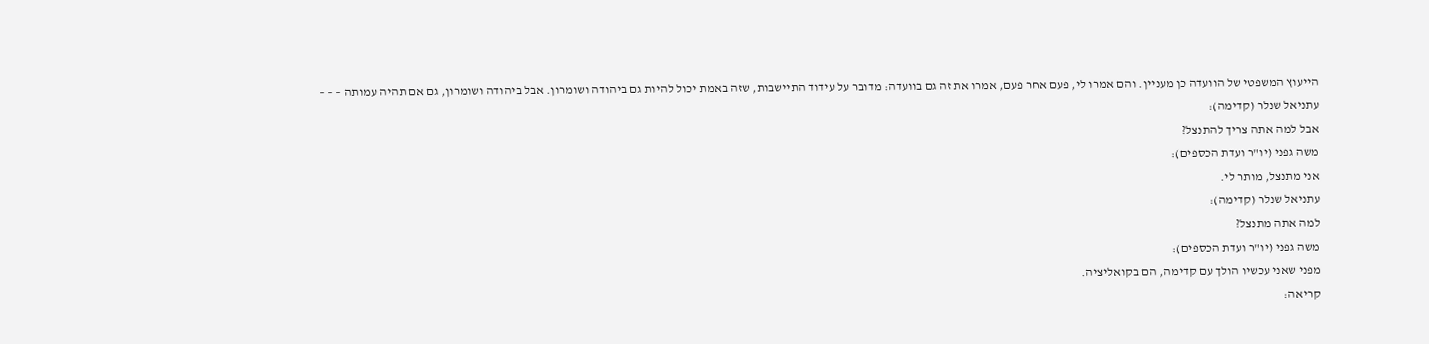הייעוץ המשפטי של הוועדה כן מעניין. והם אמרו לי, פעם אחר פעם, אמרו את זה גם בוועדה: מדובר על עידוד התיישבות, שזה באמת יכול להיות גם ביהודה ושומרון. אבל ביהודה ושומרון, גם אם תהיה עמותה – – –
עתניאל שנלר (קדימה):
אבל למה אתה צריך להתנצל?
משה גפני (יו"ר ועדת הכספים):
אני מתנצל, מותר לי.
עתניאל שנלר (קדימה):
למה אתה מתנצל?
משה גפני (יו"ר ועדת הכספים):
מפני שאני עכשיו הולך עם קדימה, הם בקואליציה.
קריאה: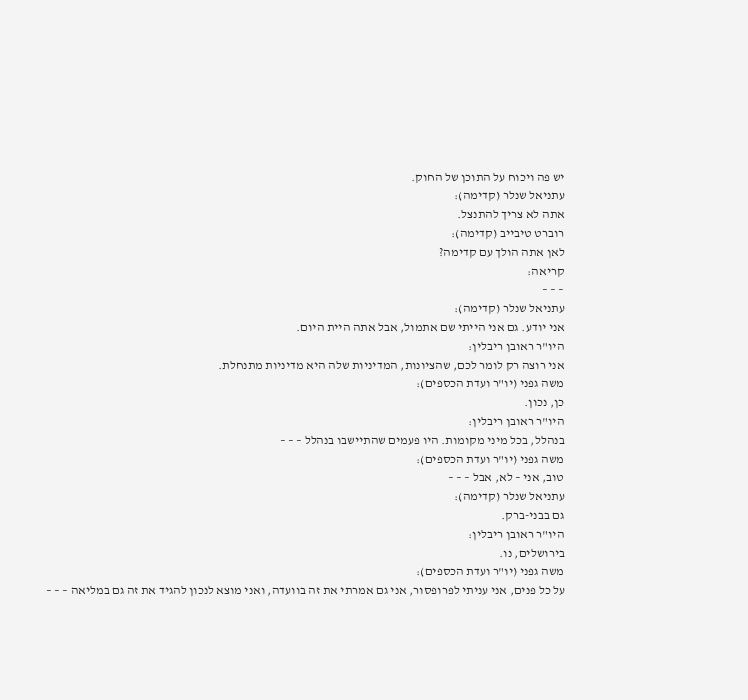יש פה ויכוח על התוכן של החוק.
עתניאל שנלר (קדימה):
אתה לא צריך להתנצל.
רוברט טיבייב (קדימה):
לאן אתה הולך עם קדימה?
קריאה:
– – –
עתניאל שנלר (קדימה):
אני יודע. גם אני הייתי שם אתמול, אבל אתה היית היום.
היו"ר ראובן ריבלין:
אני רוצה רק לומר לכם, שהציונות, המדיניות שלה היא מדיניות מתנחלת.
משה גפני (יו"ר ועדת הכספים):
כן, נכון.
היו"ר ראובן ריבלין:
בנהלל, בכל מיני מקומות. היו פעמים שהתיישבו בנהלל – – –
משה גפני (יו"ר ועדת הכספים):
טוב, אני – לא, אבל – – –
עתניאל שנלר (קדימה):
גם בבני-ברק.
היו"ר ראובן ריבלין:
בירושלים, נו.
משה גפני (יו"ר ועדת הכספים):
על כל פנים, אני עניתי לפרופסור, אני גם אמרתי את זה בוועדה, ואני מוצא לנכון להגיד את זה גם במליאה – – –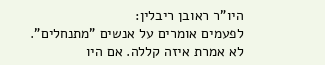היו"ר ראובן ריבלין:
לפעמים אומרים על אנשים "מתנחלים". לא אמרת איזה קללה. אם היו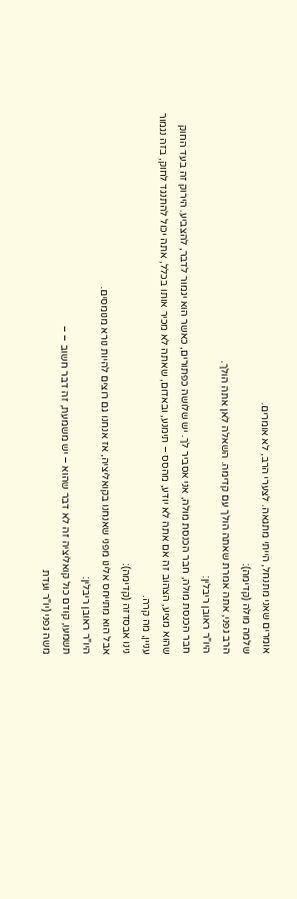אומרים שאני מתנחל, הייתי מתגאה. לצערי הרב, לא אומרים.
שלמה מולה (קדימה):
הרב גפני, אתה אמרת שאתה הולך עם קדימה. השאלה לאן אתה הולך.
היו"ר ראובן ריבלין:
חבר הכנסת מולה, חבר הכנסת מולה, אני אסביר לך. יש שלושה כפתורים, כאשר הוא יגמור לדבר, להצביע. הירוק זה בעד החוק שהוא מציע, הצהוב זה אם אתה לא יודע, מהסס – תימנע, ובאדום, שאתה לא מכיר אותו בכלל, אתה יכול להתנגד לחוק, בזה נגמור עניין, מה קרה.
נינו אבסדזה (קדימה):
אבל הוא מתייחס אלינו מפני שאנחנו בקואליציה, אז אנחנו גם רוצים להיות נורא מנומסים.
היו"ר ראובן ריבלין:
תשמעו, קודם כול קואליציה זה לא דבר שהוא – יש משמעת, זה דבר חשוב – –
משה גפני (יו"ר ועדת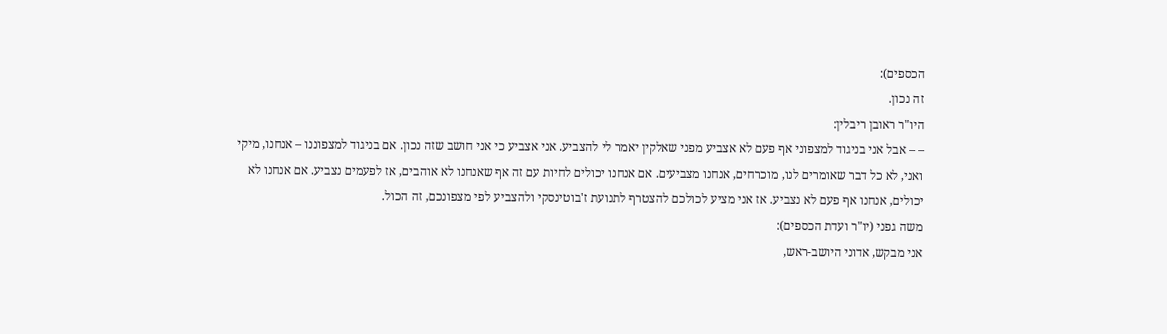הכספים):
זה נכון.
היו"ר ראובן ריבלין:
– – אבל אני בניגוד למצפוני אף פעם לא אצביע מפני שאלקין יאמר לי להצביע. אני אצביע כי אני חושב שזה נכון. אם בניגוד למצפוננו – אנחנו, מיקי ואני, לא כל דבר שאומרים לנו, מוכרחים, אנחנו מצביעים. אם אנחנו יכולים לחיות עם זה אף שאנחנו לא אוהבים, אז לפעמים נצביע. אם אנחנו לא יכולים, אנחנו אף פעם לא נצביע. אז אני מציע לכולכם להצטרף לתנועת ז'בוטינסקי ולהצביע לפי מצפונכם, זה הכול.
משה גפני (יו"ר ועדת הכספים):
אני מבקש, אדוני היושב-ראש,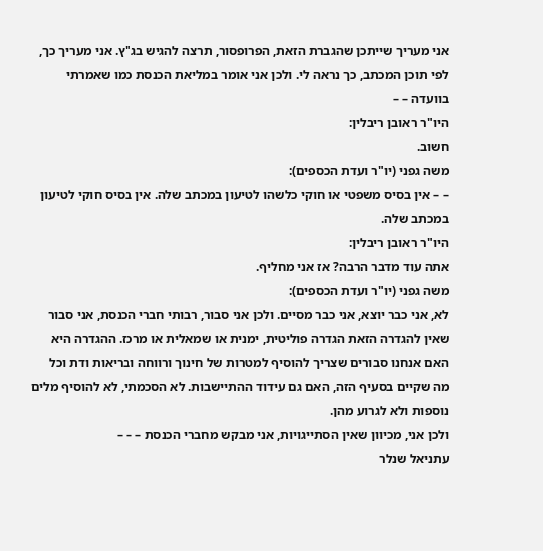אני מעריך שייתכן שהגברת הזאת, הפרופסור, תרצה להגיש בג"ץ. אני מעריך כך, לפי תוכן המכתב, כך נראה לי. ולכן אני אומר במליאת הכנסת כמו שאמרתי בוועדה – –
היו"ר ראובן ריבלין:
חשוב.
משה גפני (יו"ר ועדת הכספים):
– – אין בסיס משפטי או חוקי כלשהו לטיעון במכתב שלה. אין בסיס חוקי לטיעון במכתב שלה.
היו"ר ראובן ריבלין:
אתה עוד מדבר הרבה? אז אני מחליף.
משה גפני (יו"ר ועדת הכספים):
לא, אני כבר יוצא, אני כבר מסיים. ולכן אני סבור, רבותי חברי הכנסת, אני סבור שאין להגדרה הזאת הגדרה פוליטית, ימנית או שמאלית או מרכז. ההגדרה היא האם אנחנו סבורים שצריך להוסיף למטרות של חינוך ורווחה ובריאות ודת וכל מה שקיים בסעיף הזה, האם גם עידוד ההתיישבות. לא הסכמתי, לא להוסיף מלים נוספות ולא לגרוע מהן.
ולכן אני, מכיוון שאין הסתייגויות, אני מבקש מחברי הכנסת – – –
עתניאל שנלר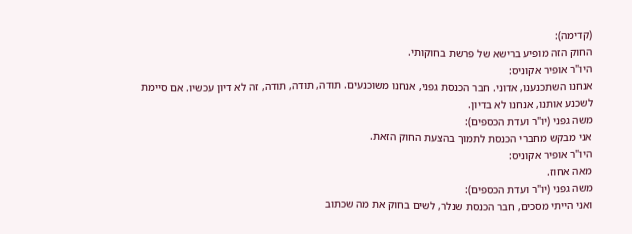(קדימה):
החוק הזה מופיע ברישא של פרשת בחוקותי.
היו"ר אופיר אקוניס:
אנחנו השתכנענו, אדוני. חבר הכנסת גפני, אנחנו משוכנעים. תודה, תודה, תודה, זה לא דיון עכשיו. אם סיימת לשכנע אותנו, אנחנו לא בדיון.
משה גפני (יו"ר ועדת הכספים):
אני מבקש מחברי הכנסת לתמוך בהצעת החוק הזאת.
היו"ר אופיר אקוניס:
מאה אחוז.
משה גפני (יו"ר ועדת הכספים):
ואני הייתי מסכים, חבר הכנסת שנלר, לשים בחוק את מה שכתוב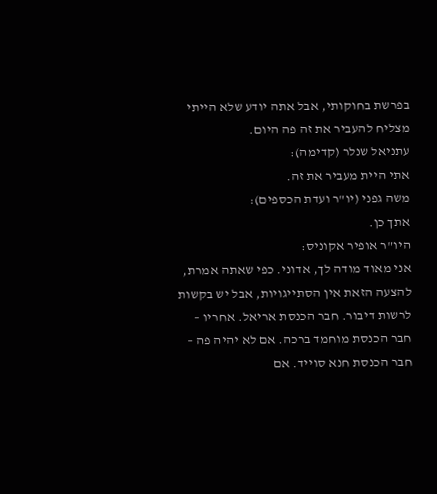בפרשת בחוקותי, אבל אתה יודע שלא הייתי מצליח להעביר את זה פה היום.
עתניאל שנלר (קדימה):
אתי היית מעביר את זה.
משה גפני (יו"ר ועדת הכספים):
אתך כן.
היו"ר אופיר אקוניס:
אני מאוד מודה לך, אדוני. כפי שאתה אמרת, להצעה הזאת אין הסתייגויות, אבל יש בקשות לרשות דיבור. חבר הכנסת אריאל. אחריו – חבר הכנסת מוחמד ברכה. אם לא יהיה פה – חבר הכנסת חנא סוייד. אם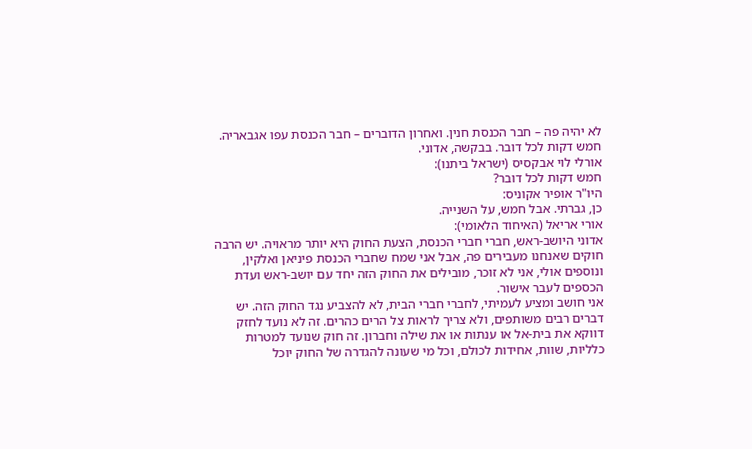לא יהיה פה – חבר הכנסת חנין. ואחרון הדוברים – חבר הכנסת עפו אגבאריה. חמש דקות לכל דובר. בבקשה, אדוני.
אורלי לוי אבקסיס (ישראל ביתנו):
חמש דקות לכל דובר?
היו"ר אופיר אקוניס:
כן, גברתי. אבל חמש, על השנייה.
אורי אריאל (האיחוד הלאומי):
אדוני היושב-ראש, חברי חברי הכנסת, הצעת החוק היא יותר מראויה. יש הרבה חוקים שאנחנו מעבירים פה, אבל אני שמח שחברי הכנסת פיניאן ואלקין, ונוספים אולי, אני לא זוכר, מובילים את החוק הזה יחד עם יושב-ראש ועדת הכספים לעבר אישור.
אני חושב ומציע לעמיתי, לחברי חברי הבית, לא להצביע נגד החוק הזה. יש דברים רבים משותפים, ולא צריך לראות צל הרים כהרים. זה לא נועד לחזק דווקא את בית-אל או ענתות או את שילה וחברון. זה חוק שנועד למטרות כלליות, שוות, אחידות לכולם, וכל מי שעונה להגדרה של החוק יוכל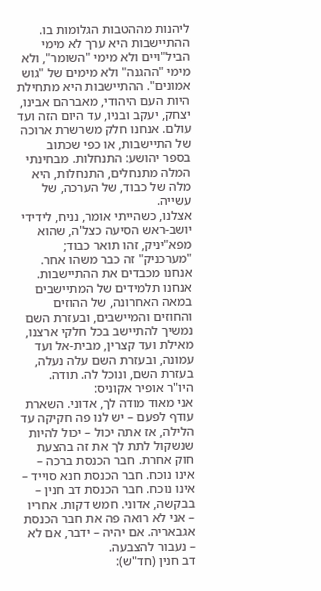ליהנות מההטבות הגלומות בו.
ההתיישבות היא ערך לא מימי הביל"ויים ולא מימי "השומר", ולא מימי "ההגנה" ולא מימים של "גוש אמונים". ההתיישבות היא מתחילת היות העם היהודי, מאברהם אבינו, יצחק, יעקב ובניו, עד היום הזה ועד עולם. אנחנו חלק משרשרת ארוכה של התיישבות, או כפי שכתוב בספר יהושע: התנחלות. מבחינתי המלה מתנחלים, התנחלות, היא מלה של כבוד, של הערכה, של עשייה.
אצלנו, כשהייתי אומר, נניח, לידידי יושב-ראש הסיעה כצל'ה, שהוא מפא"יניק, זהו תואר כבוד; "מערכניק" זה כבר משהו אחר. אנחנו מכבדים את ההתיישבות. אנחנו תלמידים של המתיישבים במאה האחרונה, של ההוזים והחוזים והמיישבים, ובעזרת השם נמשיך להתיישב בכל חלקי ארצנו, מאילת ועד קצרין, מבית-אל ועד עמונה, ובעזרת השם עלה נעלה, בעזרת השם, ונוכל לה. תודה.
היו"ר אופיר אקוניס:
אני מאוד מודה לך, אדוני. השארת עודף לפעם – יש לנו פה חקיקה עד הלילה, אז אתה יכול – יכול להיות שנשקול לתת לך את זה בהצעת חוק אחרת. חבר הכנסת ברכה – אינו נוכח. חבר הכנסת חנא סוייד – אינו נוכח. חבר הכנסת דב חנין – בבקשה, אדוני. חמש דקות. אחריו – אני לא רואה פה את חבר הכנסת אגבאריה. אם יהיה – ידבר, אם לא – נעבור להצבעה.
דב חנין (חד"ש):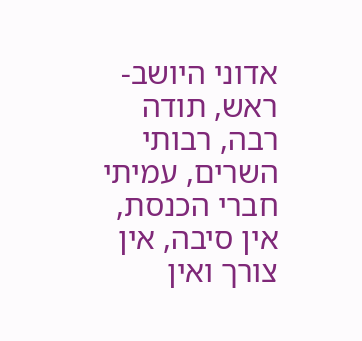אדוני היושב-ראש, תודה רבה, רבותי השרים, עמיתי חברי הכנסת, אין סיבה, אין צורך ואין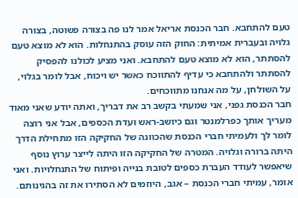טעם להתחבא. חבר הכנסת אריאל אמר לנו פה בצורה פשוטה, בצורה גלויה ובעברית אמיתית: החוק הזה עוסק בהתנחלות. הוא לא מוצא טעם להסתתר, הוא לא מוצא טעם להתחבא. ואני מציע לכולנו להפסיק להסתתר ולהתחבא כי עדיף להתווכח כאשר יש ויכוח, אבל לומר בגלוי, על השולחן, על מה אנחנו מתווכחים.
חבר הכנסת גפני, אני שמעתי בקשב רב את דבריך, ואתה יודע שאני מאוד מעריך אותך כפרלמנטר וגם כיושב-ראש ועדת הכספים, אבל אני רוצה לומר לך ולעמיתי חברי הכנסת שהכוונה של החקיקה הזו מתחילת הדרך היתה ברורה וגלויה. המטרה של החקיקה הזו היתה לייצר ערוץ נוסף שיאפשר לעודד העברת כספים לטובת בנייה ופיתוח של התנחלויות. ואני אומר, עמיתי חברי הכנסת – אגב, היוזמים לא הסתירו את זה בהגינותם.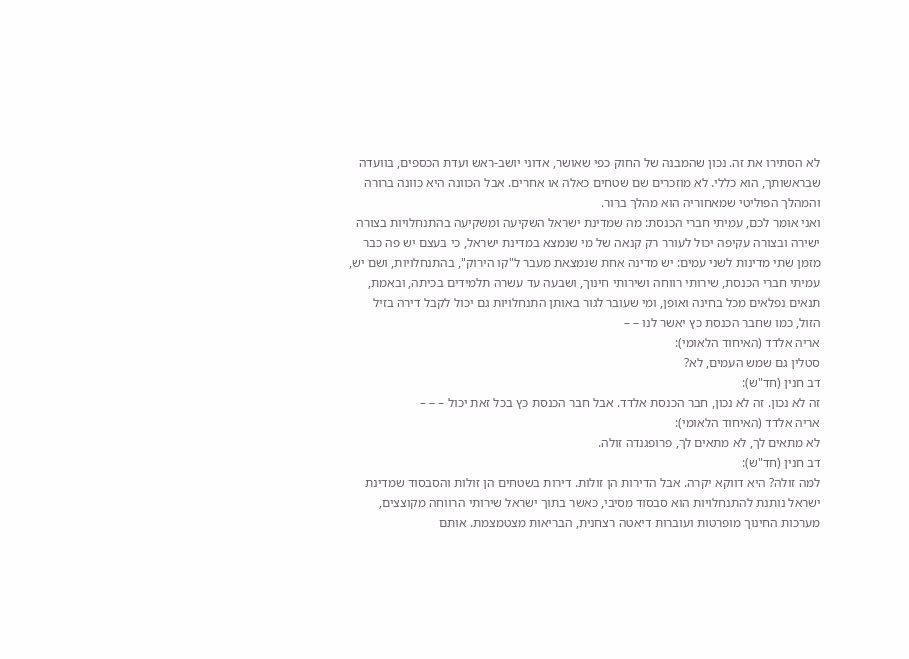לא הסתירו את זה. נכון שהמבנה של החוק כפי שאושר, אדוני יושב-ראש ועדת הכספים, בוועדה שבראשותך, הוא כללי. לא מוזכרים שם שטחים כאלה או אחרים. אבל הכוונה היא כוונה ברורה והמהלך הפוליטי שמאחוריה הוא מהלך ברור.
ואני אומר לכם, עמיתי חברי הכנסת: מה שמדינת ישראל השקיעה ומשקיעה בהתנחלויות בצורה ישירה ובצורה עקיפה יכול לעורר רק קנאה של מי שנמצא במדינת ישראל, כי בעצם יש פה כבר מזמן שתי מדינות לשני עמים: יש מדינה אחת שנמצאת מעבר ל"קו הירוק", בהתנחלויות, ושם יש, עמיתי חברי הכנסת, שירותי רווחה ושירותי חינוך, ושבעה עד עשרה תלמידים בכיתה, ובאמת, תנאים נפלאים מכל בחינה ואופן, ומי שעובר לגור באותן התנחלויות גם יכול לקבל דירה בזיל הזול, כמו שחבר הכנסת כץ יאשר לנו – –
אריה אלדד (האיחוד הלאומי):
סטלין גם שמש העמים, לא?
דב חנין (חד"ש):
זה לא נכון. זה לא נכון, חבר הכנסת אלדד. אבל חבר הכנסת כץ בכל זאת יכול – – –
אריה אלדד (האיחוד הלאומי):
לא מתאים לך, לא מתאים לך, פרופגנדה זולה.
דב חנין (חד"ש):
למה זולה? היא דווקא יקרה. אבל הדירות הן זולות. דירות בשטחים הן זולות והסבסוד שמדינת ישראל נותנת להתנחלויות הוא סבסוד מסיבי, כאשר בתוך ישראל שירותי הרווחה מקוצצים, מערכות החינוך מופרטות ועוברות דיאטה רצחנית, הבריאות מצטמצמת. אותם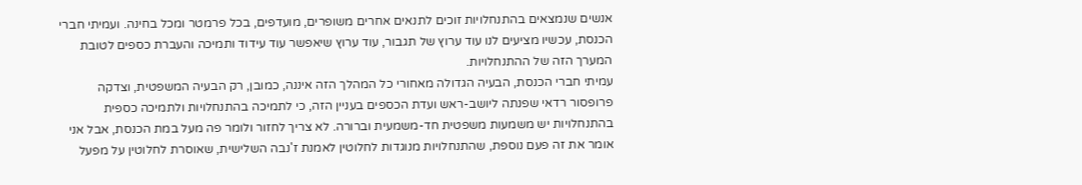אנשים שנמצאים בהתנחלויות זוכים לתנאים אחרים משופרים, מועדפים, בכל פרמטר ומכל בחינה. ועמיתי חברי הכנסת, עכשיו מציעים לנו עוד ערוץ של תגבור, עוד ערוץ שיאפשר עוד עידוד ותמיכה והעברת כספים לטובת המערך הזה של ההתנחלויות.
עמיתי חברי הכנסת, הבעיה הגדולה מאחורי כל המהלך הזה איננה, כמובן, רק הבעיה המשפטית, וצדקה פרופסור רדאי שפנתה ליושב-ראש ועדת הכספים בעניין הזה, כי לתמיכה בהתנחלויות ולתמיכה כספית בהתנחלויות יש משמעות משפטית חד-משמעית וברורה. לא צריך לחזור ולומר פה מעל במת הכנסת, אבל אני אומר את זה פעם נוספת, שהתנחלויות מנוגדות לחלוטין לאמנת ז'נבה השלישית, שאוסרת לחלוטין על מפעל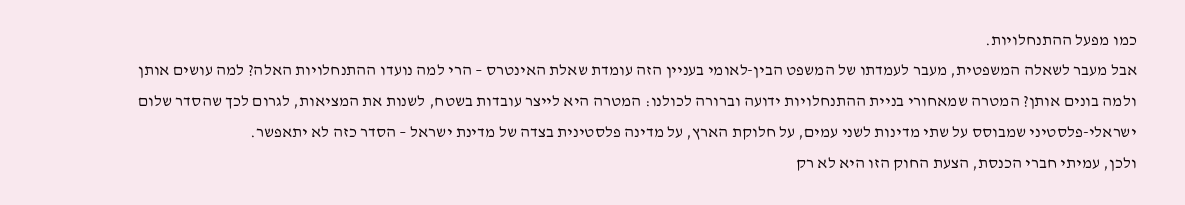כמו מפעל ההתנחלויות.
אבל מעבר לשאלה המשפטית, מעבר לעמדתו של המשפט הבין-לאומי בעניין הזה עומדת שאלת האינטרס – הרי למה נועדו ההתנחלויות האלה? למה עושים אותן ולמה בונים אותן? המטרה שמאחורי בניית ההתנחלויות ידועה וברורה לכולנו: המטרה היא לייצר עובדות בשטח, לשנות את המציאות, לגרום לכך שהסדר שלום ישראלי-פלסטיני שמבוסס על שתי מדינות לשני עמים, על חלוקת הארץ, על מדינה פלסטינית בצדה של מדינת ישראל – הסדר כזה לא יתאפשר.
ולכן, עמיתי חברי הכנסת, הצעת החוק הזו היא לא רק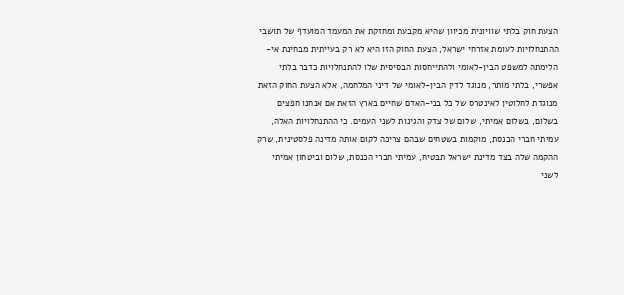הצעת חוק בלתי שוויונית מכיוון שהיא מקבעת ומחזקת את המעמד המועדף של תושבי ההתנחלויות לעומת אזרחי ישראל, הצעת החוק הזו היא לא רק בעייתית מבחינת אי-הלימתה למשפט הבין-לאומי ולהתייחסות הבסיסית שלו להתנחלויות כדבר בלתי אפשרי, בלתי מותר, מנוגד לדין הבין-לאומי של דיני המלחמה, אלא הצעת החוק הזאת מנוגדת לחלוטין לאינטרס של כל בני-האדם שחיים בארץ הזאת אם אנחנו חפצים בשלום, בשלום אמיתי, שלום של צדק והגינות לשני העמים. כי ההתנחלויות האלה, עמיתי חברי הכנסת, מוקמות בשטחים שבהם צריכה לקום אותה מדינה פלסטינית, שרק ההקמה שלה בצד מדינת ישראל תבטיח, עמיתי חברי הכנסת, שלום וביטחון אמיתי לשני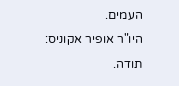העמים.
היו"ר אופיר אקוניס:
תודה.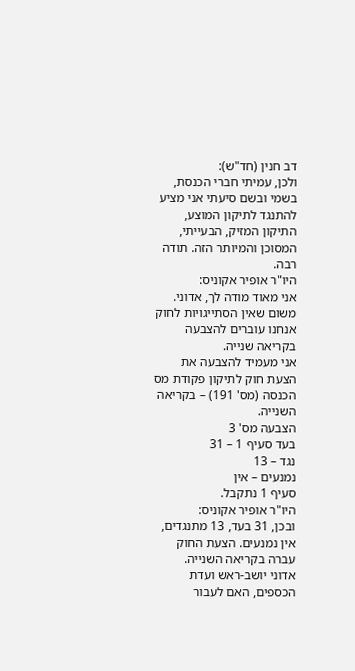דב חנין (חד"ש):
ולכן, עמיתי חברי הכנסת, בשמי ובשם סיעתי אני מציע להתנגד לתיקון המוצע, התיקון המזיק, הבעייתי, המסוכן והמיותר הזה. תודה רבה.
היו"ר אופיר אקוניס:
אני מאוד מודה לך, אדוני. משום שאין הסתייגויות לחוק אנחנו עוברים להצבעה בקריאה שנייה.
אני מעמיד להצבעה את הצעת חוק לתיקון פקודת מס הכנסה (מס' 191) – בקריאה השנייה.
הצבעה מס' 3
בעד סעיף 1 – 31
נגד – 13
נמנעים – אין
סעיף 1 נתקבל.
היו"ר אופיר אקוניס:
ובכן, 31 בעד, 13 מתנגדים, אין נמנעים. הצעת החוק עברה בקריאה השנייה.
אדוני יושב-ראש ועדת הכספים, האם לעבור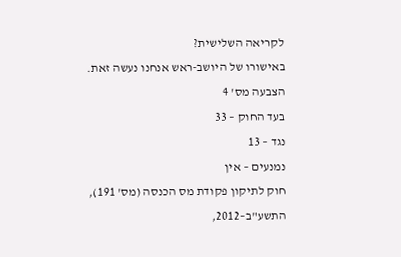לקריאה השלישית?
באישורו של היושב-ראש אנחנו נעשה זאת.
הצבעה מס' 4
בעד החוק – 33
נגד – 13
נמנעים – אין
חוק לתיקון פקודת מס הכנסה (מס' 191), התשע"ב–2012,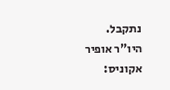נתקבל.
היו"ר אופיר אקוניס: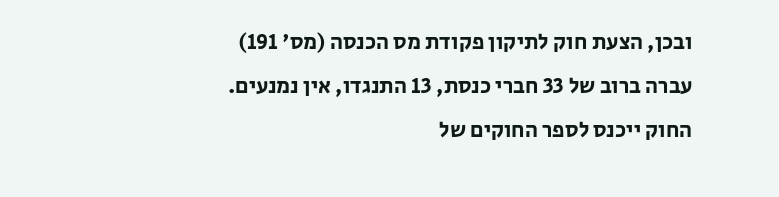ובכן, הצעת חוק לתיקון פקודת מס הכנסה (מס' 191) עברה ברוב של 33 חברי כנסת, 13 התנגדו, אין נמנעים. החוק ייכנס לספר החוקים של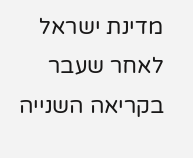מדינת ישראל לאחר שעבר בקריאה השנייה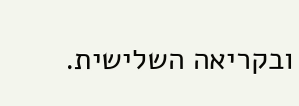ובקריאה השלישית.